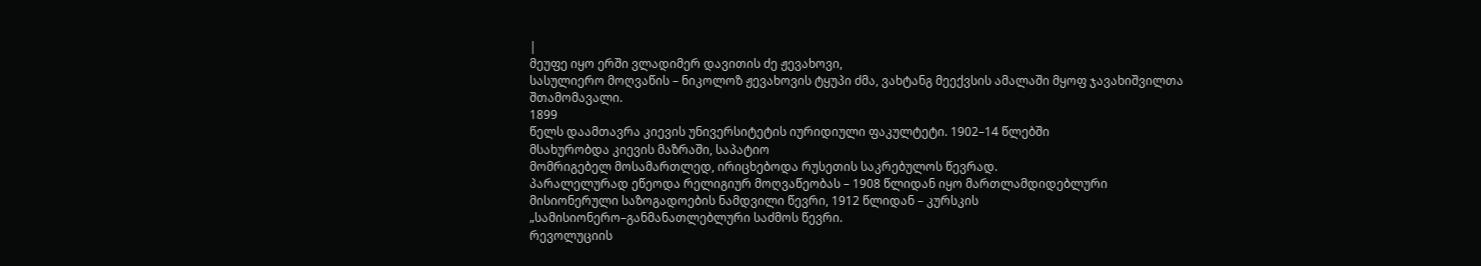|
მეუფე იყო ერში ვლადიმერ დავითის ძე ჟევახოვი,
სასულიერო მოღვაწის – ნიკოლოზ ჟევახოვის ტყუპი ძმა, ვახტანგ მეექვსის ამალაში მყოფ ჯავახიშვილთა
შთამომავალი.
1899
წელს დაამთავრა კიევის უნივერსიტეტის იურიდიული ფაკულტეტი. 1902–14 წლებში
მსახურობდა კიევის მაზრაში, საპატიო
მომრიგებელ მოსამართლედ, ირიცხებოდა რუსეთის საკრებულოს წევრად.
პარალელურად ეწეოდა რელიგიურ მოღვაწეობას – 1908 წლიდან იყო მართლამდიდებლური
მისიონერული საზოგადოების ნამდვილი წევრი, 1912 წლიდან – კურსკის
„სამისიონერო–განმანათლებლური საძმოს წევრი.
რევოლუციის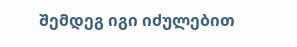შემდეგ იგი იძულებით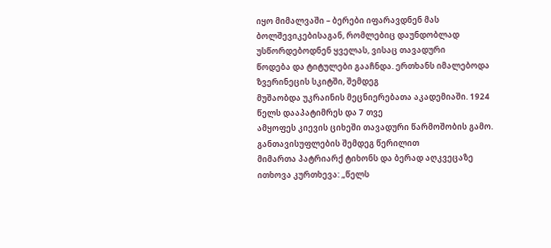იყო მიმალვაში – ბერები იფარავდნენ მას
ბოლშევიკებისაგან, რომლებიც დაუნდობლად უსწორდებოდნენ ყველას, ვისაც თავადური
წოდება და ტიტულები გააჩნდა. ერთხანს იმალებოდა ზვერინეცის სკიტში, შემდეგ
მუშაობდა უკრაინის მეცნიერებათა აკადემიაში. 1924 წელს დააპატიმრეს და 7 თვე
ამყოფეს კიევის ციხეში თავადური წარმოშობის გამო. განთავისუფლების შემდეგ წერილით
მიმართა პატრიარქ ტიხონს და ბერად აღკვეცაზე ითხოვა კურთხევა: „წელს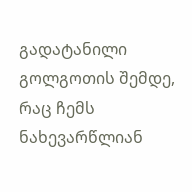გადატანილი
გოლგოთის შემდე, რაც ჩემს ნახევარწლიან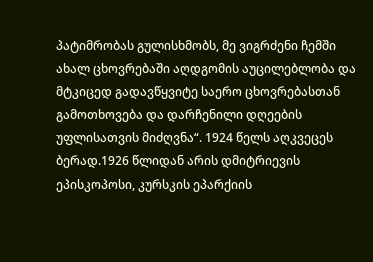პატიმრობას გულისხმობს, მე ვიგრძენი ჩემში
ახალ ცხოვრებაში აღდგომის აუცილებლობა და მტკიცედ გადავწყვიტე საერო ცხოვრებასთან
გამოთხოვება და დარჩენილი დღეების უფლისათვის მიძღვნა“. 1924 წელს აღკვეცეს
ბერად.1926 წლიდან არის დმიტრიევის
ეპისკოპოსი, კურსკის ეპარქიის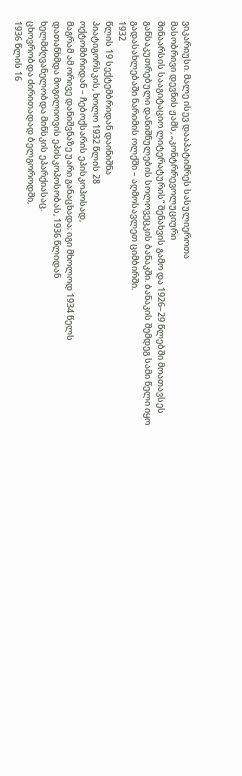ვიკარიუსი. მალე ისევ დააპატიმრეს სასულიეროთა
მასობრივი დევნის ჟამს, „კონტრრევოლუციური
შინაარსის სააგიტაციო ლიტერატურის“ შენახვის გამო და 1926–29 წლებში მოათავსეს
განსაკუთრებული დანიშნულების სოლოვეცკის ბანაკში. ბანაკის შემდეგ სამი წელი იყო
გადასახლებაში ნარიმის ოლქში – აღმოსავლეთ ციმბირში.
1932
წლის 19 სექტემბრიდან დაინიშნა
პიატიგორსკის, ხოლო 1932 წლის 28
ოქტომბრიდან – ჩებოქსარის ეპისკოპოსად,
მაგრამ ამ ორივე დანიშვნაზე უარი განაცხადა; იგი მხოლოდ 1934 წელს
დათანხმდა მოგილიოვის ეპისკოპოსობას, 1936 წლიდან
ხელმძღვანელობდა მინსკის ეპარქიასაც.
ცხოვრობდა ძირითადად ბელგოროდში,
1936 წლის 16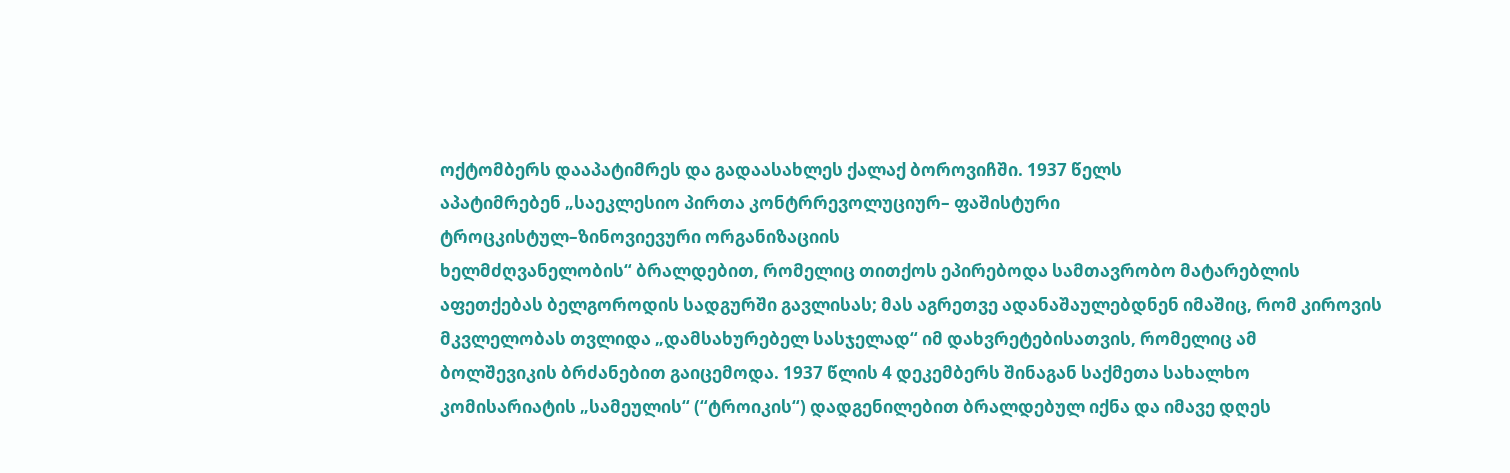ოქტომბერს დააპატიმრეს და გადაასახლეს ქალაქ ბოროვიჩში. 1937 წელს
აპატიმრებენ „საეკლესიო პირთა კონტრრევოლუციურ– ფაშისტური
ტროცკისტულ–ზინოვიევური ორგანიზაციის
ხელმძღვანელობის“ ბრალდებით, რომელიც თითქოს ეპირებოდა სამთავრობო მატარებლის
აფეთქებას ბელგოროდის სადგურში გავლისას; მას აგრეთვე ადანაშაულებდნენ იმაშიც, რომ კიროვის
მკვლელობას თვლიდა „დამსახურებელ სასჯელად“ იმ დახვრეტებისათვის, რომელიც ამ
ბოლშევიკის ბრძანებით გაიცემოდა. 1937 წლის 4 დეკემბერს შინაგან საქმეთა სახალხო
კომისარიატის „სამეულის“ (“ტროიკის“) დადგენილებით ბრალდებულ იქნა და იმავე დღეს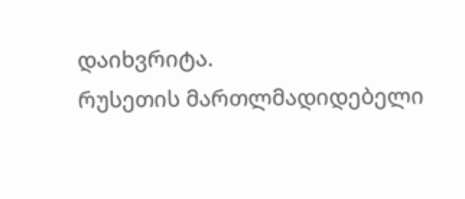დაიხვრიტა.
რუსეთის მართლმადიდებელი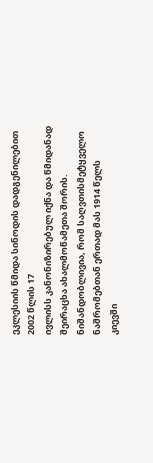ეკლესიის წმიდა სინოდის დადგენილებით 2002 წლის 17
ივლისს კანონიზირებულ იქნა და წმიდანად
შეირაცხა ახალმოწამეთა შორის.
ნიშანდობლივია, რომ საღვთისმეტყველო ნაშრომებთან ერთად მას 1914 წელს
კიევში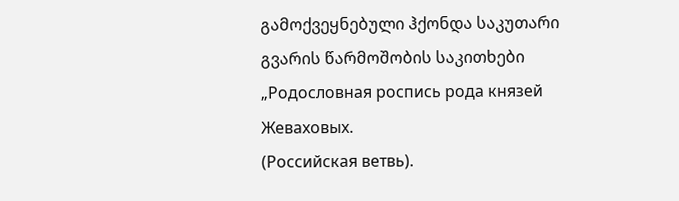გამოქვეყნებული ჰქონდა საკუთარი გვარის წარმოშობის საკითხები „Родословная роспись рода князей Жеваховых.
(Российская ветвь).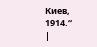Киев, 1914.“
|